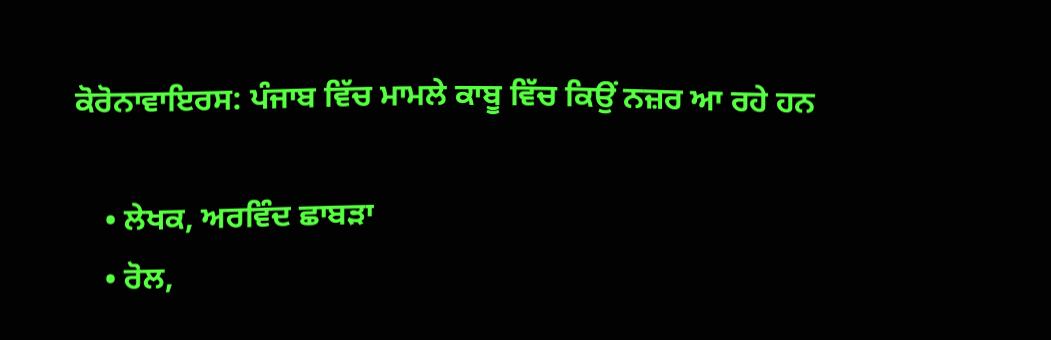ਕੋਰੋਨਾਵਾਇਰਸ: ਪੰਜਾਬ ਵਿੱਚ ਮਾਮਲੇ ਕਾਬੂ ਵਿੱਚ ਕਿਉਂ ਨਜ਼ਰ ਆ ਰਹੇ ਹਨ

    • ਲੇਖਕ, ਅਰਵਿੰਦ ਛਾਬੜਾ
    • ਰੋਲ,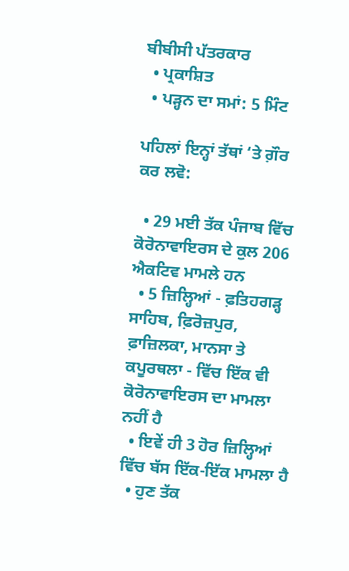ਬੀਬੀਸੀ ਪੱਤਰਕਾਰ
  • ਪ੍ਰਕਾਸ਼ਿਤ
  • ਪੜ੍ਹਨ ਦਾ ਸਮਾਂ: 5 ਮਿੰਟ

ਪਹਿਲਾਂ ਇਨ੍ਹਾਂ ਤੱਥਾਂ ‘ਤੇ ਗ਼ੌਰ ਕਰ ਲਵੋ:

  • 29 ਮਈ ਤੱਕ ਪੰਜਾਬ ਵਿੱਚ ਕੋਰੋਨਾਵਾਇਰਸ ਦੇ ਕੁਲ 206 ਐਕਟਿਵ ਮਾਮਲੇ ਹਨ
  • 5 ਜ਼ਿਲ੍ਹਿਆਂ - ਫ਼ਤਿਹਗੜ੍ਹ ਸਾਹਿਬ, ਫ਼ਿਰੋਜ਼ਪੁਰ, ਫ਼ਾਜ਼ਿਲਕਾ, ਮਾਨਸਾ ਤੇ ਕਪੂਰਥਲਾ - ਵਿੱਚ ਇੱਕ ਵੀ ਕੋਰੋਨਾਵਾਇਰਸ ਦਾ ਮਾਮਲਾ ਨਹੀਂ ਹੈ
  • ਇਵੇਂ ਹੀ 3 ਹੋਰ ਜ਼ਿਲ੍ਹਿਆਂ ਵਿੱਚ ਬੱਸ ਇੱਕ-ਇੱਕ ਮਾਮਲਾ ਹੈ
  • ਹੁਣ ਤੱਕ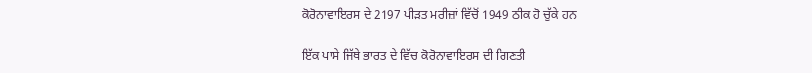ਕੋਰੋਨਾਵਾਇਰਸ ਦੇ 2197 ਪੀੜਤ ਮਰੀਜ਼ਾਂ ਵਿੱਚੋਂ 1949 ਠੀਕ ਹੋ ਚੁੱਕੇ ਹਨ

ਇੱਕ ਪਾਸੇ ਜਿੱਥੇ ਭਾਰਤ ਦੇ ਵਿੱਚ ਕੋਰੋਨਾਵਾਇਰਸ ਦੀ ਗਿਣਤੀ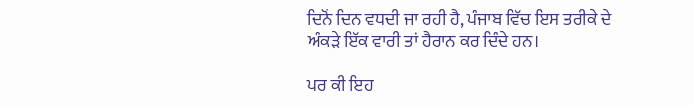ਦਿਨੋਂ ਦਿਨ ਵਧਦੀ ਜਾ ਰਹੀ ਹੈ, ਪੰਜਾਬ ਵਿੱਚ ਇਸ ਤਰੀਕੇ ਦੇ ਅੰਕੜੇ ਇੱਕ ਵਾਰੀ ਤਾਂ ਹੈਰਾਨ ਕਰ ਦਿੰਦੇ ਹਨ।

ਪਰ ਕੀ ਇਹ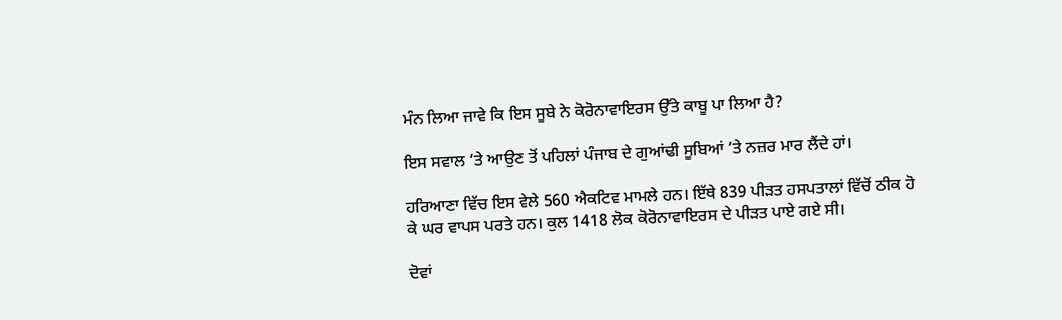ਮੰਨ ਲਿਆ ਜਾਵੇ ਕਿ ਇਸ ਸੂਬੇ ਨੇ ਕੋਰੋਨਾਵਾਇਰਸ ਉੱਤੇ ਕਾਬੂ ਪਾ ਲਿਆ ਹੈ?

ਇਸ ਸਵਾਲ ‘ਤੇ ਆਉਣ ਤੋਂ ਪਹਿਲਾਂ ਪੰਜਾਬ ਦੇ ਗੁਆਂਢੀ ਸੂਬਿਆਂ ‘ਤੇ ਨਜ਼ਰ ਮਾਰ ਲੈਂਦੇ ਹਾਂ।

ਹਰਿਆਣਾ ਵਿੱਚ ਇਸ ਵੇਲੇ 560 ਐਕਟਿਵ ਮਾਮਲੇ ਹਨ। ਇੱਥੇ 839 ਪੀੜਤ ਹਸਪਤਾਲਾਂ ਵਿੱਚੋਂ ਠੀਕ ਹੋ ਕੇ ਘਰ ਵਾਪਸ ਪਰਤੇ ਹਨ। ਕੁਲ 1418 ਲੋਕ ਕੋਰੋਨਾਵਾਇਰਸ ਦੇ ਪੀੜਤ ਪਾਏ ਗਏ ਸੀ।

ਦੋਵਾਂ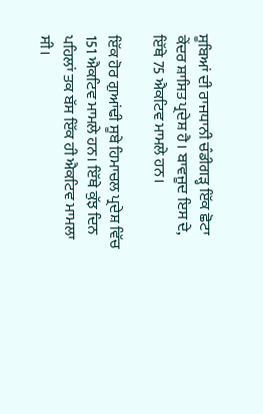ਸੂਬਿਆਂ ਦੀ ਰਾਜਧਾਨੀ ਚੰਡੀਗੜ੍ਹ ਇੱਕ ਛੋਟਾ ਕੇਂਦਰ ਸ਼ਾਸਿਤ ਪ੍ਰਦੇਸ਼ ਹੈ। ਬਾਵਜੂਦ ਇਸ ਦੇ, ਇੱਥੇ 75 ਐਕਟਿਵ ਮਾਮਲੇ ਹਨ।

ਇੱਕ ਹੋਰ ਗੁਆਂਢੀ ਸੂਬੇ ਹਿਮਾਚਲ ਪ੍ਰਦੇਸ਼ ਵਿੱਚ 151 ਐਕਟਿਵ ਮਾਮਲੇ ਹਨ। ਇੱਥੇ ਕੁੱਝ ਦਿਨ ਪਹਿਲਾਂ ਤਕ ਬੱਸ ਇੱਕ ਹੀ ਐਕਟਿਵ ਮਾਮਲਾ ਸੀ।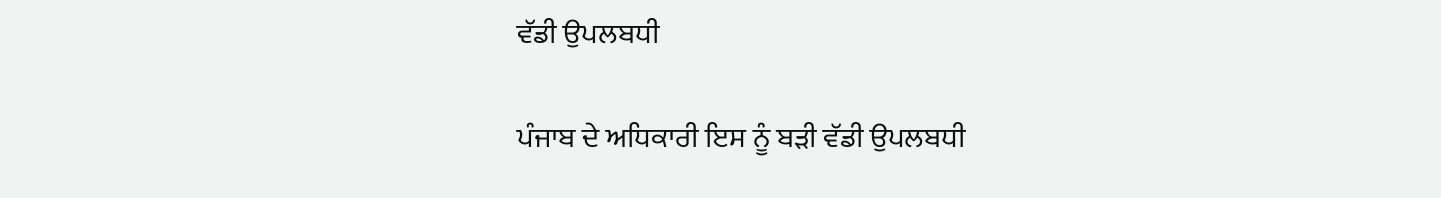ਵੱਡੀ ਉਪਲਬਧੀ

ਪੰਜਾਬ ਦੇ ਅਧਿਕਾਰੀ ਇਸ ਨੂੰ ਬੜੀ ਵੱਡੀ ਉਪਲਬਧੀ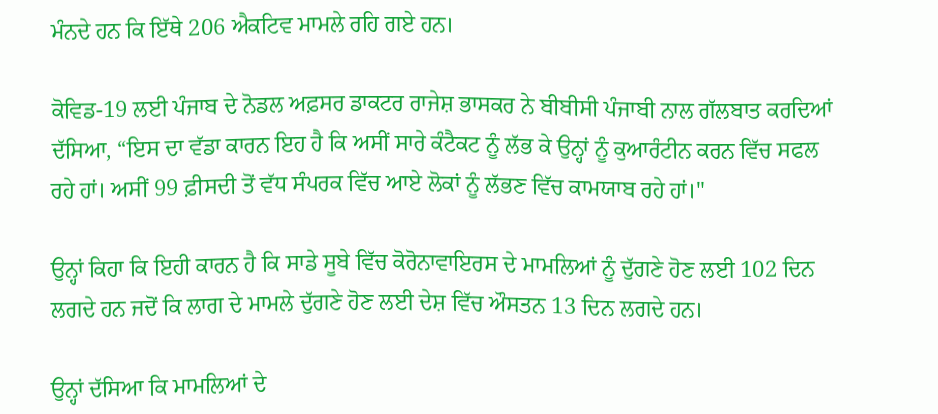ਮੰਨਦੇ ਹਨ ਕਿ ਇੱਥੇ 206 ਐਕਟਿਵ ਮਾਮਲੇ ਰਹਿ ਗਏ ਹਨ।

ਕੋਵਿਡ-19 ਲਈ ਪੰਜਾਬ ਦੇ ਨੋਡਲ ਅਫ਼ਸਰ ਡਾਕਟਰ ਰਾਜੇਸ਼ ਭਾਸਕਰ ਨੇ ਬੀਬੀਸੀ ਪੰਜਾਬੀ ਨਾਲ ਗੱਲਬਾਤ ਕਰਦਿਆਂ ਦੱਸਿਆ, “ਇਸ ਦਾ ਵੱਡਾ ਕਾਰਨ ਇਹ ਹੈ ਕਿ ਅਸੀਂ ਸਾਰੇ ਕੰਟੈਕਟ ਨੂੰ ਲੱਭ ਕੇ ਉਨ੍ਹਾਂ ਨੂੰ ਕੁਆਰੰਟੀਨ ਕਰਨ ਵਿੱਚ ਸਫਲ ਰਹੇ ਹਾਂ। ਅਸੀਂ 99 ਫ਼ੀਸਦੀ ਤੋਂ ਵੱਧ ਸੰਪਰਕ ਵਿੱਚ ਆਏ ਲੋਕਾਂ ਨੂੰ ਲੱਭਣ ਵਿੱਚ ਕਾਮਯਾਬ ਰਹੇ ਹਾਂ।"

ਉਨ੍ਹਾਂ ਕਿਹਾ ਕਿ ਇਹੀ ਕਾਰਨ ਹੈ ਕਿ ਸਾਡੇ ਸੂਬੇ ਵਿੱਚ ਕੋਰੋਨਾਵਾਇਰਸ ਦੇ ਮਾਮਲਿਆਂ ਨੂੰ ਦੁੱਗਣੇ ਹੋਣ ਲਈ 102 ਦਿਨ ਲਗਦੇ ਹਨ ਜਦੋਂ ਕਿ ਲਾਗ ਦੇ ਮਾਮਲੇ ਦੁੱਗਣੇ ਹੋਣ ਲਈ ਦੇਸ਼ ਵਿੱਚ ਔਸਤਨ 13 ਦਿਨ ਲਗਦੇ ਹਨ।

ਉਨ੍ਹਾਂ ਦੱਸਿਆ ਕਿ ਮਾਮਲਿਆਂ ਦੇ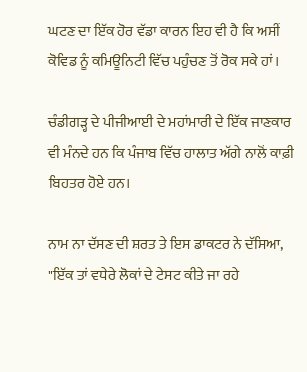ਘਟਣ ਦਾ ਇੱਕ ਹੋਰ ਵੱਡਾ ਕਾਰਨ ਇਹ ਵੀ ਹੈ ਕਿ ਅਸੀਂ ਕੋਵਿਡ ਨੂੰ ਕਮਿਊਨਿਟੀ ਵਿੱਚ ਪਹੁੰਚਣ ਤੋਂ ਰੋਕ ਸਕੇ ਹਾਂ।

ਚੰਡੀਗੜ੍ਹ ਦੇ ਪੀਜੀਆਈ ਦੇ ਮਹਾਂਮਾਰੀ ਦੇ ਇੱਕ ਜਾਣਕਾਰ ਵੀ ਮੰਨਦੇ ਹਨ ਕਿ ਪੰਜਾਬ ਵਿੱਚ ਹਾਲਾਤ ਅੱਗੇ ਨਾਲੋਂ ਕਾਫ਼ੀ ਬਿਹਤਰ ਹੋਏ ਹਨ।

ਨਾਮ ਨਾ ਦੱਸਣ ਦੀ ਸ਼ਰਤ ਤੇ ਇਸ ਡਾਕਟਰ ਨੇ ਦੱਸਿਆ, "ਇੱਕ ਤਾਂ ਵਧੇਰੇ ਲੋਕਾਂ ਦੇ ਟੇਸਟ ਕੀਤੇ ਜਾ ਰਹੇ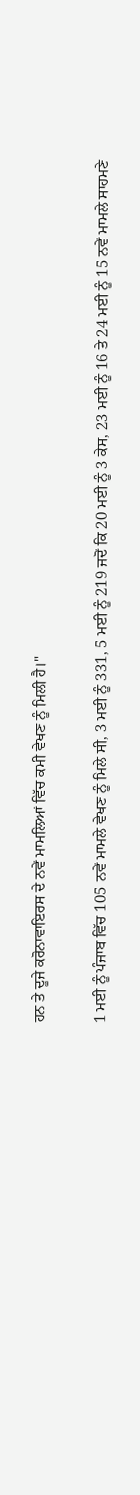ਹਨ ਤੇ ਦੂਜੇ ਕਰੋਨਾਵਾਇਰਸ ਦੇ ਨਵੇਂ ਮਾਮਲਿਆਂ ਵਿੱਚ ਕਮੀ ਵੇਖਣ ਨੂੰ ਮਿਲੀ ਹੈ।"

1 ਮਈ ਨੂੰ ਪੰਜਾਬ ਵਿੱਚ 105 ਨਵੇਂ ਮਾਮਲੇ ਵੇਖਣ ਨੂੰ ਮਿਲੇ ਸੀ, 3 ਮਈ ਨੂੰ 331, 5 ਮਈ ਨੂੰ 219 ਜਦੋਂ ਕਿ 20 ਮਈ ਨੂੰ 3 ਕੇਸ, 23 ਮਈ ਨੂੰ 16 ਤੇ 24 ਮਈ ਨੂੰ 15 ਨਵੇਂ ਮਾਮਲੇ ਸਾਹਮਣੇ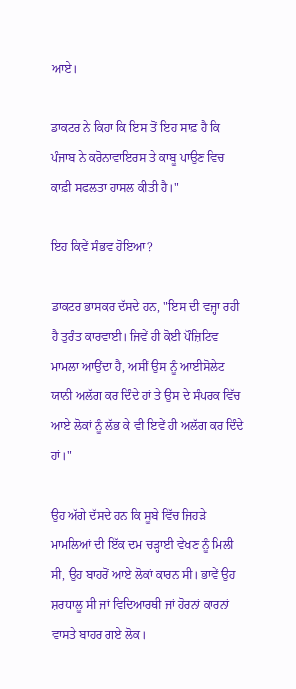ਆਏ।

ਡਾਕਟਰ ਨੇ ਕਿਹਾ ਕਿ ਇਸ ਤੋਂ ਇਹ ਸਾਫ਼ ਹੈ ਕਿ ਪੰਜਾਬ ਨੇ ਕਰੋਨਾਵਾਇਰਸ ਤੇ ਕਾਬੂ ਪਾਉਣ ਵਿਚ ਕਾਫ਼ੀ ਸਫਲਤਾ ਹਾਸਲ ਕੀਤੀ ਹੈ।"

ਇਹ ਕਿਵੇਂ ਸੰਭਵ ਹੋਇਆ?

ਡਾਕਟਰ ਭਾਸਕਰ ਦੱਸਦੇ ਹਨ, "ਇਸ ਦੀ ਵਜ੍ਹਾ ਰਹੀ ਹੈ ਤੁਰੰਤ ਕਾਰਵਾਈ। ਜਿਵੇਂ ਹੀ ਕੋਈ ਪੌਜ਼ਿਟਿਵ ਮਾਮਲਾ ਆਉਂਦਾ ਹੈ, ਅਸੀਂ ਉਸ ਨੂੰ ਆਈਸੋਲੇਟ ਯਾਨੀ ਅਲੱਗ ਕਰ ਦਿੰਦੇ ਹਾਂ ਤੇ ਉਸ ਦੇ ਸੰਪਰਕ ਵਿੱਚ ਆਏ ਲੋਕਾਂ ਨੂੰ ਲੱਭ ਕੇ ਵੀ ਇਵੇਂ ਹੀ ਅਲੱਗ ਕਰ ਦਿੰਦੇ ਹਾਂ।"

ਉਹ ਅੱਗੇ ਦੱਸਦੇ ਹਨ ਕਿ ਸੂਬੇ ਵਿੱਚ ਜਿਹੜੇ ਮਾਮਲਿਆਂ ਦੀ ਇੱਕ ਦਮ ਚੜ੍ਹਾਈ ਵੇਖਣ ਨੂੰ ਮਿਲੀ ਸੀ, ਉਹ ਬਾਹਰੋਂ ਆਏ ਲੋਕਾਂ ਕਾਰਨ ਸੀ। ਭਾਵੇਂ ਉਹ ਸ਼ਰਧਾਲੂ ਸੀ ਜਾਂ ਵਿਦਿਆਰਥੀ ਜਾਂ ਹੋਰਨਾਂ ਕਾਰਨਾਂ ਵਾਸਤੇ ਬਾਹਰ ਗਏ ਲੋਕ।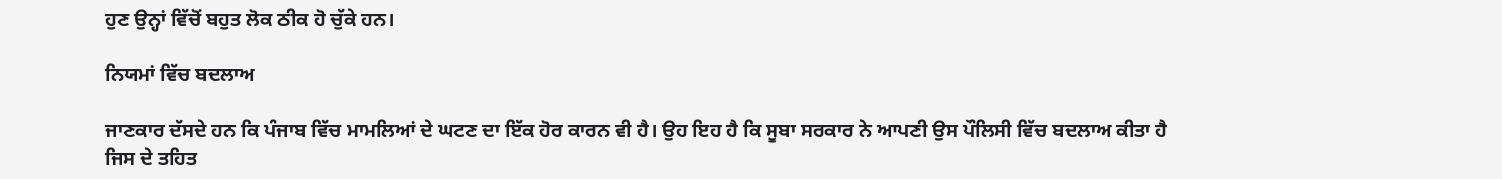ਹੁਣ ਉਨ੍ਹਾਂ ਵਿੱਚੋਂ ਬਹੁਤ ਲੋਕ ਠੀਕ ਹੋ ਚੁੱਕੇ ਹਨ।

ਨਿਯਮਾਂ ਵਿੱਚ ਬਦਲਾਅ

ਜਾਣਕਾਰ ਦੱਸਦੇ ਹਨ ਕਿ ਪੰਜਾਬ ਵਿੱਚ ਮਾਮਲਿਆਂ ਦੇ ਘਟਣ ਦਾ ਇੱਕ ਹੋਰ ਕਾਰਨ ਵੀ ਹੈ। ਉਹ ਇਹ ਹੈ ਕਿ ਸੂਬਾ ਸਰਕਾਰ ਨੇ ਆਪਣੀ ਉਸ ਪੌਲਿਸੀ ਵਿੱਚ ਬਦਲਾਅ ਕੀਤਾ ਹੈ ਜਿਸ ਦੇ ਤਹਿਤ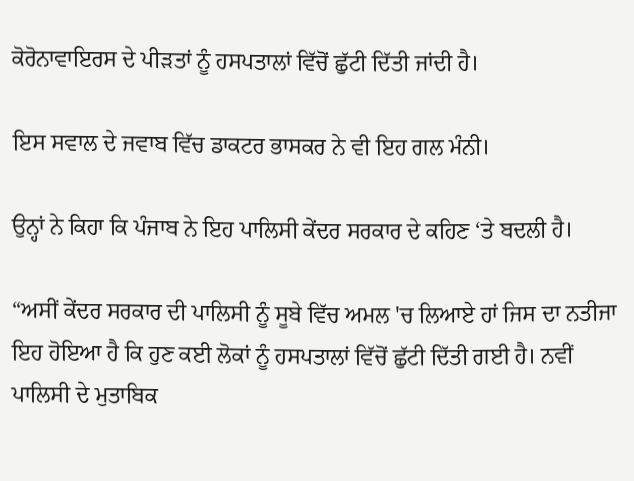ਕੋਰੋਨਾਵਾਇਰਸ ਦੇ ਪੀੜਤਾਂ ਨੂੰ ਹਸਪਤਾਲਾਂ ਵਿੱਚੋਂ ਛੁੱਟੀ ਦਿੱਤੀ ਜਾਂਦੀ ਹੈ।

ਇਸ ਸਵਾਲ ਦੇ ਜਵਾਬ ਵਿੱਚ ਡਾਕਟਰ ਭਾਸਕਰ ਨੇ ਵੀ ਇਹ ਗਲ ਮੰਨੀ।

ਉਨ੍ਹਾਂ ਨੇ ਕਿਹਾ ਕਿ ਪੰਜਾਬ ਨੇ ਇਹ ਪਾਲਿਸੀ ਕੇਂਦਰ ਸਰਕਾਰ ਦੇ ਕਹਿਣ ‘ਤੇ ਬਦਲੀ ਹੈ।

“ਅਸੀਂ ਕੇਂਦਰ ਸਰਕਾਰ ਦੀ ਪਾਲਿਸੀ ਨੂੰ ਸੂਬੇ ਵਿੱਚ ਅਮਲ 'ਚ ਲਿਆਏ ਹਾਂ ਜਿਸ ਦਾ ਨਤੀਜਾ ਇਹ ਹੋਇਆ ਹੈ ਕਿ ਹੁਣ ਕਈ ਲੋਕਾਂ ਨੂੰ ਹਸਪਤਾਲਾਂ ਵਿੱਚੋਂ ਛੁੱਟੀ ਦਿੱਤੀ ਗਈ ਹੈ। ਨਵੀਂ ਪਾਲਿਸੀ ਦੇ ਮੁਤਾਬਿਕ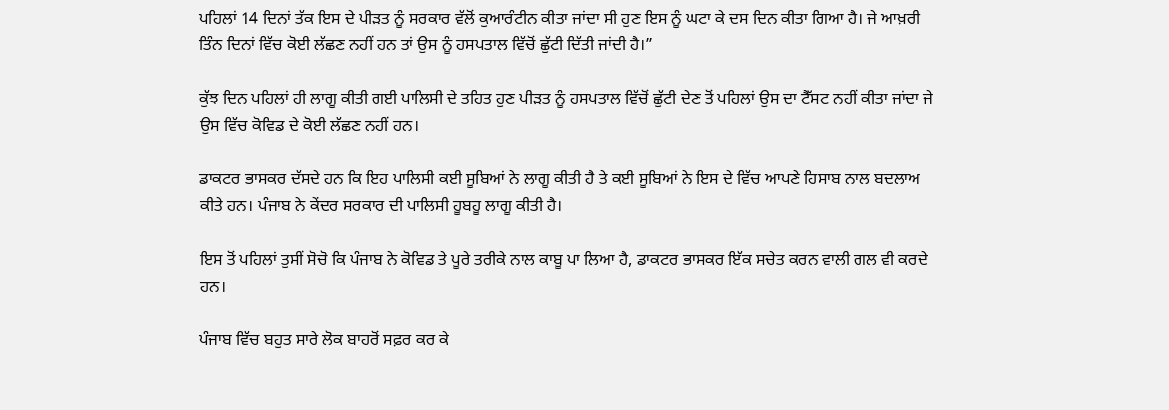ਪਹਿਲਾਂ 14 ਦਿਨਾਂ ਤੱਕ ਇਸ ਦੇ ਪੀੜਤ ਨੂੰ ਸਰਕਾਰ ਵੱਲੋਂ ਕੁਆਰੰਟੀਨ ਕੀਤਾ ਜਾਂਦਾ ਸੀ ਹੁਣ ਇਸ ਨੂੰ ਘਟਾ ਕੇ ਦਸ ਦਿਨ ਕੀਤਾ ਗਿਆ ਹੈ। ਜੇ ਆਖ਼ਰੀ ਤਿੰਨ ਦਿਨਾਂ ਵਿੱਚ ਕੋਈ ਲੱਛਣ ਨਹੀਂ ਹਨ ਤਾਂ ਉਸ ਨੂੰ ਹਸਪਤਾਲ ਵਿੱਚੋਂ ਛੁੱਟੀ ਦਿੱਤੀ ਜਾਂਦੀ ਹੈ।”

ਕੁੱਝ ਦਿਨ ਪਹਿਲਾਂ ਹੀ ਲਾਗੂ ਕੀਤੀ ਗਈ ਪਾਲਿਸੀ ਦੇ ਤਹਿਤ ਹੁਣ ਪੀੜਤ ਨੂੰ ਹਸਪਤਾਲ ਵਿੱਚੋਂ ਛੁੱਟੀ ਦੇਣ ਤੋਂ ਪਹਿਲਾਂ ਉਸ ਦਾ ਟੈੱਸਟ ਨਹੀਂ ਕੀਤਾ ਜਾਂਦਾ ਜੇ ਉਸ ਵਿੱਚ ਕੋਵਿਡ ਦੇ ਕੋਈ ਲੱਛਣ ਨਹੀਂ ਹਨ।

ਡਾਕਟਰ ਭਾਸਕਰ ਦੱਸਦੇ ਹਨ ਕਿ ਇਹ ਪਾਲਿਸੀ ਕਈ ਸੂਬਿਆਂ ਨੇ ਲਾਗੂ ਕੀਤੀ ਹੈ ਤੇ ਕਈ ਸੂਬਿਆਂ ਨੇ ਇਸ ਦੇ ਵਿੱਚ ਆਪਣੇ ਹਿਸਾਬ ਨਾਲ ਬਦਲਾਅ ਕੀਤੇ ਹਨ। ਪੰਜਾਬ ਨੇ ਕੇਂਦਰ ਸਰਕਾਰ ਦੀ ਪਾਲਿਸੀ ਹੂਬਹੂ ਲਾਗੂ ਕੀਤੀ ਹੈ।

ਇਸ ਤੋਂ ਪਹਿਲਾਂ ਤੁਸੀਂ ਸੋਚੋ ਕਿ ਪੰਜਾਬ ਨੇ ਕੋਵਿਡ ਤੇ ਪੂਰੇ ਤਰੀਕੇ ਨਾਲ ਕਾਬੂ ਪਾ ਲਿਆ ਹੈ, ਡਾਕਟਰ ਭਾਸਕਰ ਇੱਕ ਸਚੇਤ ਕਰਨ ਵਾਲੀ ਗਲ ਵੀ ਕਰਦੇ ਹਨ।

ਪੰਜਾਬ ਵਿੱਚ ਬਹੁਤ ਸਾਰੇ ਲੋਕ ਬਾਹਰੋਂ ਸਫ਼ਰ ਕਰ ਕੇ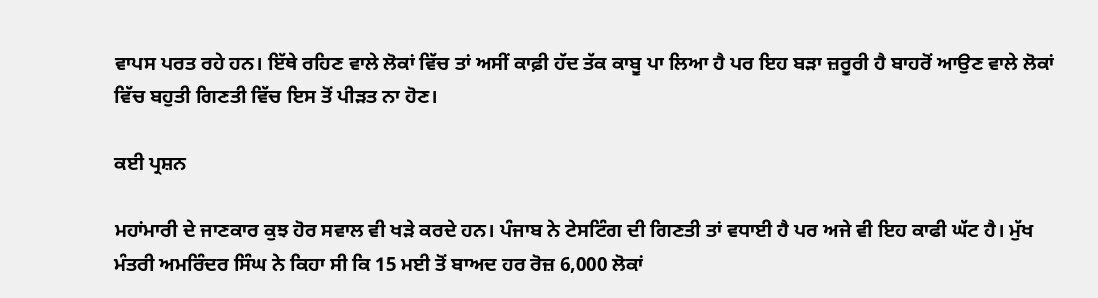ਵਾਪਸ ਪਰਤ ਰਹੇ ਹਨ। ਇੱਥੇ ਰਹਿਣ ਵਾਲੇ ਲੋਕਾਂ ਵਿੱਚ ਤਾਂ ਅਸੀਂ ਕਾਫ਼ੀ ਹੱਦ ਤੱਕ ਕਾਬੂ ਪਾ ਲਿਆ ਹੈ ਪਰ ਇਹ ਬੜਾ ਜ਼ਰੂਰੀ ਹੈ ਬਾਹਰੋਂ ਆਉਣ ਵਾਲੇ ਲੋਕਾਂ ਵਿੱਚ ਬਹੁਤੀ ਗਿਣਤੀ ਵਿੱਚ ਇਸ ਤੋਂ ਪੀੜਤ ਨਾ ਹੋਣ।

ਕਈ ਪ੍ਰਸ਼ਨ

ਮਹਾਂਮਾਰੀ ਦੇ ਜਾਣਕਾਰ ਕੁਝ ਹੋਰ ਸਵਾਲ ਵੀ ਖੜੇ ਕਰਦੇ ਹਨ। ਪੰਜਾਬ ਨੇ ਟੇਸਟਿੰਗ ਦੀ ਗਿਣਤੀ ਤਾਂ ਵਧਾਈ ਹੈ ਪਰ ਅਜੇ ਵੀ ਇਹ ਕਾਫੀ ਘੱਟ ਹੈ। ਮੁੱਖ ਮੰਤਰੀ ਅਮਰਿੰਦਰ ਸਿੰਘ ਨੇ ਕਿਹਾ ਸੀ ਕਿ 15 ਮਈ ਤੋਂ ਬਾਅਦ ਹਰ ਰੋਜ਼ 6,000 ਲੋਕਾਂ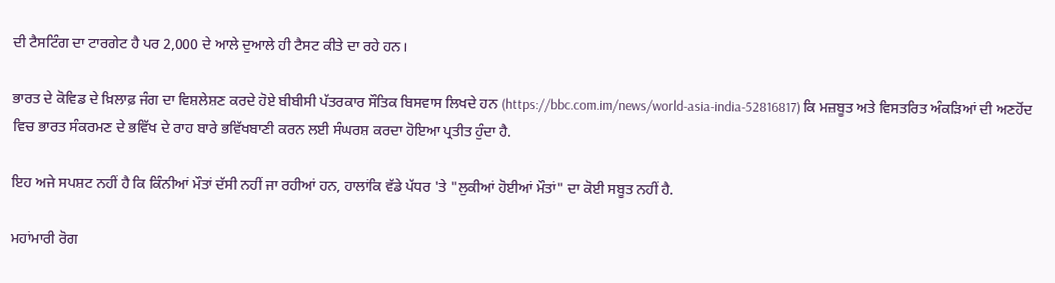ਦੀ ਟੈਸਟਿੰਗ ਦਾ ਟਾਰਗੇਟ ਹੈ ਪਰ 2,000 ਦੇ ਆਲੇ ਦੁਆਲੇ ਹੀ ਟੈਸਟ ਕੀਤੇ ਦਾ ਰਹੇ ਹਨ।

ਭਾਰਤ ਦੇ ਕੋਵਿਡ ਦੇ ਖ਼ਿਲਾਫ਼ ਜੰਗ ਦਾ ਵਿਸ਼ਲੇਸ਼ਣ ਕਰਦੇ ਹੋਏ ਬੀਬੀਸੀ ਪੱਤਰਕਾਰ ਸੌਤਿਕ ਬਿਸਵਾਸ ਲਿਖਦੇ ਹਨ (https://bbc.com.im/news/world-asia-india-52816817) ਕਿ ਮਜ਼ਬੂਤ ਅਤੇ ਵਿਸਤਰਿਤ ਅੰਕੜਿਆਂ ਦੀ ਅਣਹੋਂਦ ਵਿਚ ਭਾਰਤ ਸੰਕਰਮਣ ਦੇ ਭਵਿੱਖ ਦੇ ਰਾਹ ਬਾਰੇ ਭਵਿੱਖਬਾਣੀ ਕਰਨ ਲਈ ਸੰਘਰਸ਼ ਕਰਦਾ ਹੋਇਆ ਪ੍ਰਤੀਤ ਹੁੰਦਾ ਹੈ.

ਇਹ ਅਜੇ ਸਪਸ਼ਟ ਨਹੀਂ ਹੈ ਕਿ ਕਿੰਨੀਆਂ ਮੌਤਾਂ ਦੱਸੀ ਨਹੀਂ ਜਾ ਰਹੀਆਂ ਹਨ, ਹਾਲਾਂਕਿ ਵੱਡੇ ਪੱਧਰ 'ਤੇ "ਲੁਕੀਆਂ ਹੋਈਆਂ ਮੌਤਾਂ" ਦਾ ਕੋਈ ਸਬੂਤ ਨਹੀਂ ਹੈ.

ਮਹਾਂਮਾਰੀ ਰੋਗ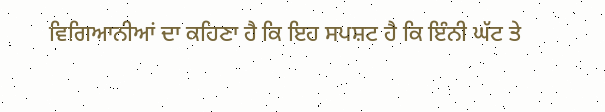ਵਿਗਿਆਨੀਆਂ ਦਾ ਕਹਿਣਾ ਹੈ ਕਿ ਇਹ ਸਪਸ਼ਟ ਹੈ ਕਿ ਇੰਨੀ ਘੱਟ ਤੇ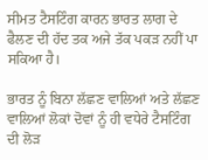ਸੀਮਤ ਟੈਸਟਿੰਗ ਕਾਰਨ ਭਾਰਤ ਲਾਗ ਦੇ ਫੈਲਣ ਦੀ ਹੱਦ ਤਕ ਅਜੇ ਤੱਕ ਪਕੜ ਨਹੀਂ ਪਾ ਸਕਿਆ ਹੈ।

ਭਾਰਤ ਨੂੰ ਬਿਨਾ ਲੱਛਣ ਵਾਲਿਆਂ ਅਤੇ ਲੱਛਣ ਵਾਲਿਆਂ ਲੋਕਾਂ ਦੋਵਾਂ ਨੂੰ ਹੀ ਵਧੇਰੇ ਟੈਸਟਿੰਗ ਦੀ ਲੋੜ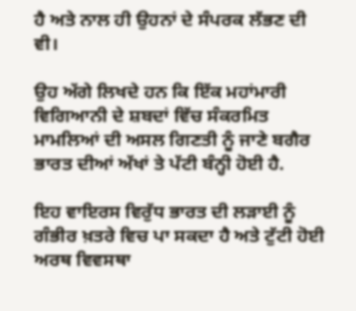ਹੈ ਅਤੇ ਨਾਲ ਹੀ ਉਹਨਾਂ ਦੇ ਸੰਪਰਕ ਲੱਭਣ ਦੀ ਵੀ।

ਉਹ ਅੱਗੇ ਲਿਖਦੇ ਹਨ ਕਿ ਇੱਕ ਮਹਾਂਮਾਰੀ ਵਿਗਿਆਨੀ ਦੇ ਸ਼ਬਦਾਂ ਵਿੱਚ ਸੰਕਰਮਿਤ ਮਾਮਲਿਆਂ ਦੀ ਅਸਲ ਗਿਣਤੀ ਨੂੰ ਜਾਣੇ ਬਗੈਰ ਭਾਰਤ ਦੀਆਂ ਅੱਖਾਂ ਤੇ ਪੱਟੀ ਬੰਨ੍ਹੀ ਹੋਈ ਹੈ.

ਇਹ ਵਾਇਰਸ ਵਿਰੁੱਧ ਭਾਰਤ ਦੀ ਲੜਾਈ ਨੂੰ ਗੰਭੀਰ ਖ਼ਤਰੇ ਵਿਚ ਪਾ ਸਕਦਾ ਹੈ ਅਤੇ ਟੁੱਟੀ ਹੋਈ ਅਰਥ ਵਿਵਸਥਾ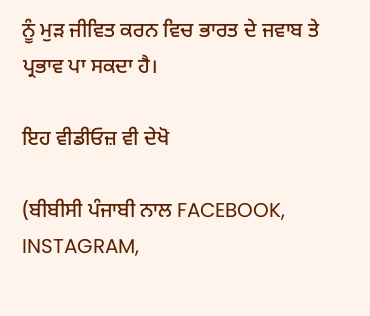ਨੂੰ ਮੁੜ ਜੀਵਿਤ ਕਰਨ ਵਿਚ ਭਾਰਤ ਦੇ ਜਵਾਬ ਤੇ ਪ੍ਰਭਾਵ ਪਾ ਸਕਦਾ ਹੈ।

ਇਹ ਵੀਡੀਓਜ਼ ਵੀ ਦੇਖੋ

(ਬੀਬੀਸੀ ਪੰਜਾਬੀ ਨਾਲ FACEBOOK, INSTAGRAM,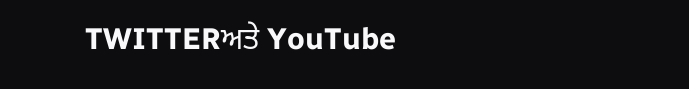TWITTERਅਤੇ YouTube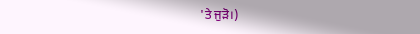'ਤੇ ਜੁੜੋ।)